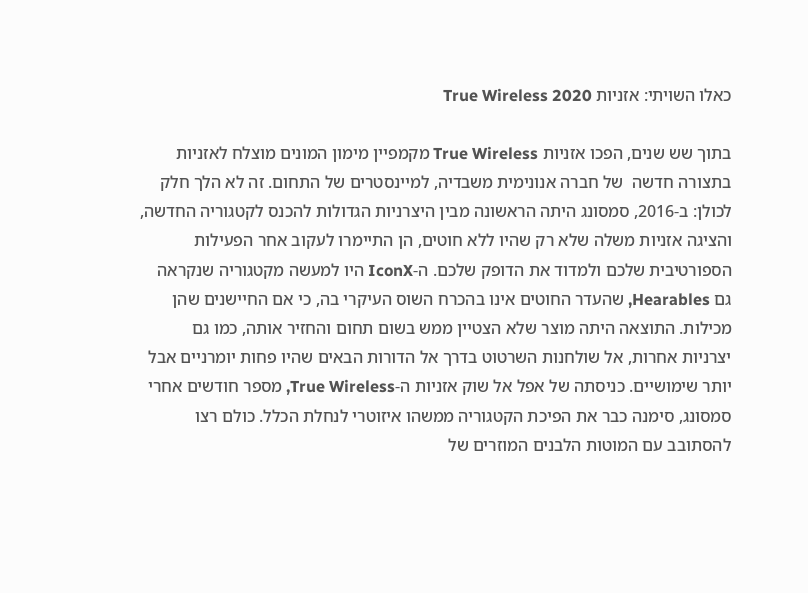כאלו השויתי: אזניות True Wireless 2020

בתוך שש שנים, הפכו אזניות True Wireless מקמפיין מימון המונים מוצלח לאזניות בתצורה חדשה  של חברה אנונימית משבדיה, למיינסטרים של התחום. זה לא הלך חלק לכולן: ב-2016, סמסונג היתה הראשונה מבין היצרניות הגדולות להכנס לקטגוריה החדשה, והציגה אזניות משלה שלא רק שהיו ללא חוטים, הן התיימרו לעקוב אחר הפעילות הספורטיבית שלכם ולמדוד את הדופק שלכם. ה-IconX היו למעשה מקטגוריה שנקראה גם Hearables, שהעדר החוטים אינו בהכרח השוס העיקרי בה, כי אם החיישנים שהן מכילות. התוצאה היתה מוצר שלא הצטיין ממש בשום תחום והחזיר אותה, כמו גם יצרניות אחרות, אל שולחנות השרטוט בדרך אל הדורות הבאים שהיו פחות יומרניים אבל יותר שימושיים. כניסתה של אפל אל שוק אזניות ה-True Wireless, מספר חודשים אחרי סמסונג, סימנה כבר את הפיכת הקטגוריה ממשהו איזוטרי לנחלת הכלל. כולם רצו להסתובב עם המוטות הלבנים המוזרים של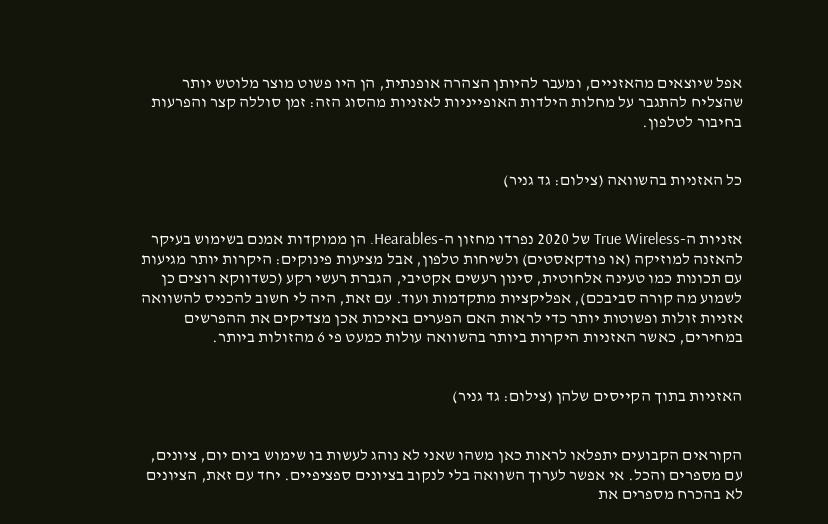אפל שיוצאים מהאזניים, ומעבר להיותן הצהרה אופנתית, הן היו פשוט מוצר מלוטש יותר שהצליח להתגבר על מחלות הילדות האופייניות לאזניות מהסוג הזה: זמן סוללה קצר והפרעות בחיבור לטלפון.


כל האזניות בהשוואה (צילום: גד גניר)


אזניות ה-True Wireless של 2020 נפרדו מחזון ה-Hearables. הן ממוקדות אמנם בשימוש בעיקר להאזנה למוזיקה (או פודקאסטים) ולשיחות טלפון, אבל מציעות פינוקים: היקרות יותר מגיעות עם תכונות כמו טעינה אלחוטית, סינון רעשים אקטיבי, הגברת רעשי רקע (כשדווקא רוצים כן לשמוע מה קורה סביבכם), אפליקציות מתקדמות ועוד. עם זאת, היה לי חשוב להכניס להשוואה אזניות זולות ופשוטות יותר כדי לראות האם הפערים באיכות אכן מצדיקים את ההפרשים במחירים, כאשר האזניות היקרות ביותר בהשוואה עולות כמעט פי 6 מהזולות ביותר.


האזניות בתוך הקייסים שלהן (צילום: גד גניר)


הקוראים הקבועים יתפלאו לראות כאן משהו שאני לא נוהג לעשות בו שימוש ביום יום, ציונים, עם מספרים והכל. אי אפשר לערוך השוואה בלי לנקוב בציונים ספציפיים. יחד עם זאת, הציונים לא בהכרח מספרים את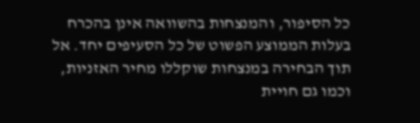כל הסיפור, והמנצחות בהשוואה אינן בהכרח בעלות הממוצע הפשוט של כל הסעיפים יחד. אל תוך הבחירה במנצחות שוקללו מחיר האזניות, וכמו גם חויית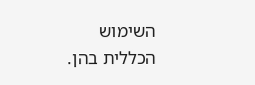השימוש הכללית בהן.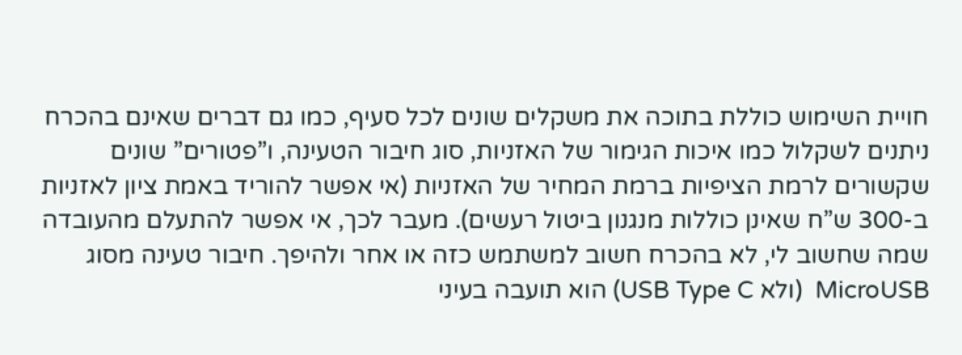חויית השימוש כוללת בתוכה את משקלים שונים לכל סעיף, כמו גם דברים שאינם בהכרח ניתנים לשקלול כמו איכות הגימור של האזניות, סוג חיבור הטעינה, ו”פטורים” שונים שקשורים לרמת הציפיות ברמת המחיר של האזניות (אי אפשר להוריד באמת ציון לאזניות ב-300 ש”ח שאינן כוללות מנגנון ביטול רעשים). מעבר לכך, אי אפשר להתעלם מהעובדה שמה שחשוב לי, לא בהכרח חשוב למשתמש כזה או אחר ולהיפך. חיבור טעינה מסוג MicroUSB  (ולא USB Type C) הוא תועבה בעיני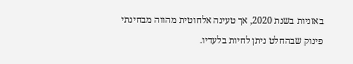באזניות בשנת 2020, אך טעינה אלחוטית מהווה מבחינתי פינוק שבהחלט ניתן לחיות בלעדיו.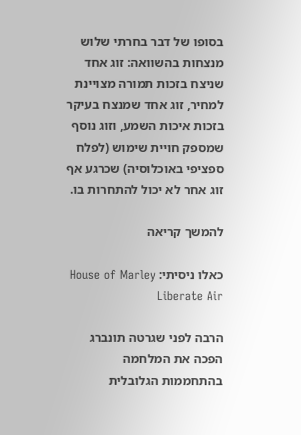בסופו של דבר בחרתי שלוש מנצחות בהשוואה: זוג אחד שניצח בזכות תמורה מצויינת למחיר, זוג אחד שמנצח בעיקר בזכות איכות השמע, וזוג נוסף שמספק חויית שימוש (לפלח ספציפי באוכלוסיה) שכרגע אף זוג אחר לא יכול להתחרות בו.

להמשך קריאה

כאלו ניסיתי: House of Marley Liberate Air

הרבה לפני שגרטה תונברג הפכה את המלחמה בהתחממות הגלובלית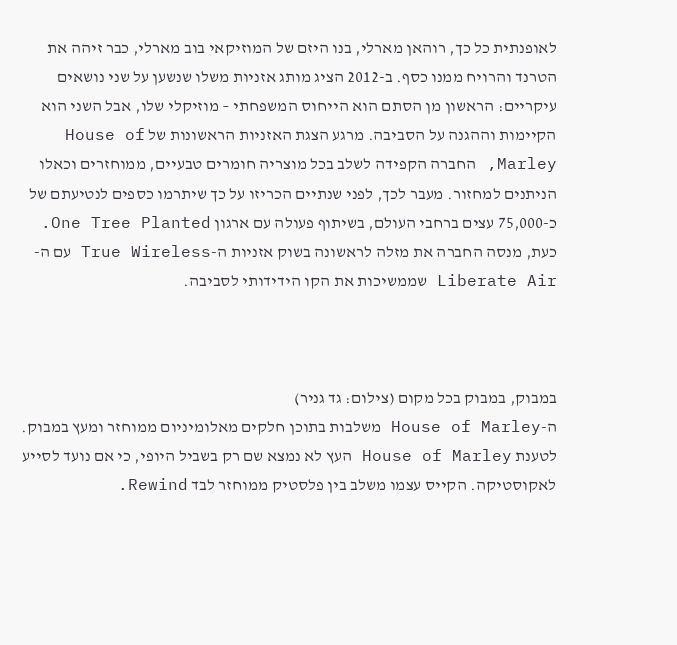לאופנתית כל כך, רוהאן מארלי, בנו היזם של המוזיקאי בוב מארלי, כבר זיהה את הטרנד והרויח ממנו כסף. ב-2012 הציג מותג אזניות משלו שנשען על שני נושאים עיקריים: הראשון מן הסתם הוא הייחוס המשפחתי – מוזיקלי שלו, אבל השני הוא הקיימות וההגנה על הסביבה. מרגע הצגת האזניות הראשונות של House of Marley, החברה הקפידה לשלב בכל מוצריה חומרים טבעיים, ממוחזרים וכאלו הניתנים למחזור. מעבר לכך, לפני שנתיים הכריזו על כך שיתרמו כספים לנטיעתם של כ-75,000 עצים ברחבי העולם, בשיתוף פעולה עם ארגון One Tree Planted. כעת, מנסה החברה את מזלה לראשונה בשוק אזניות ה-True Wireless עם ה-Liberate Air שממשיכות את הקו הידידותי לסביבה.



במבוק, במבוק בכל מקום (צילום: גד גניר)
ה-House of Marley משלבות בתוכן חלקים מאלומיניום ממוחזר ומעץ במבוק. לטענת House of Marley העץ לא נמצא שם רק בשביל היופי, כי אם נועד לסייע לאקוסטיקה. הקייס עצמו משלב בין פלסטיק ממוחזר לבד Rewind.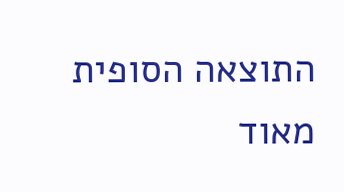התוצאה הסופית מאוד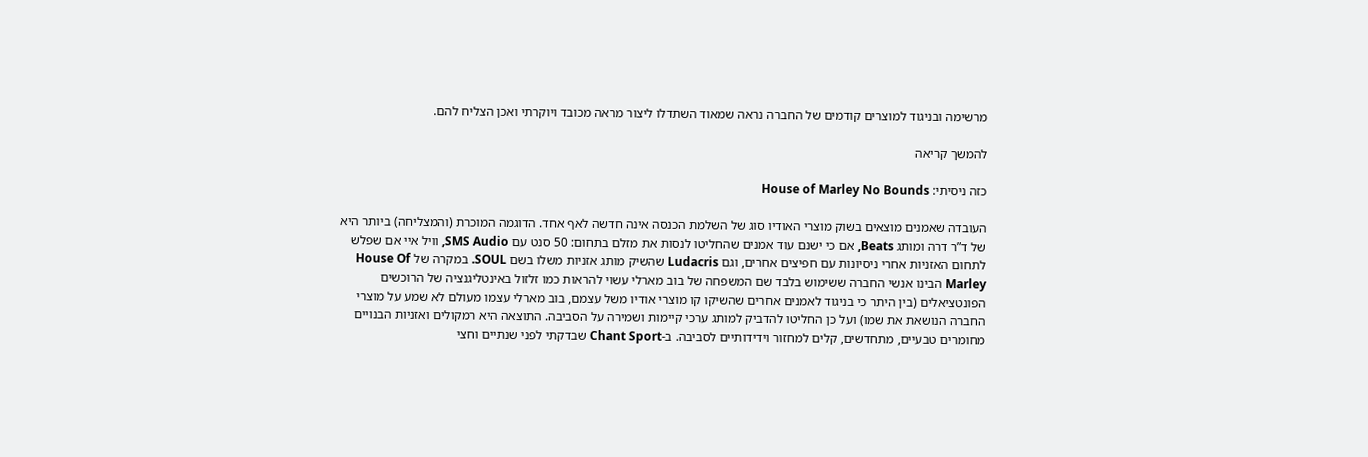מרשימה ובניגוד למוצרים קודמים של החברה נראה שמאוד השתדלו ליצור מראה מכובד ויוקרתי ואכן הצליח להם.

להמשך קריאה

כזה ניסיתי: House of Marley No Bounds

העובדה שאמנים מוצאים בשוק מוצרי האודיו סוג של השלמת הכנסה אינה חדשה לאף אחד. הדוגמה המוכרת (והמצליחה) ביותר היא של ד”ר דרה ומותג Beats, אם כי ישנם עוד אמנים שהחליטו לנסות את מזלם בתחום: 50 סנט עם SMS Audio, וויל איי אם שפלש לתחום האזניות אחרי ניסיונות עם חפיצים אחרים, וגם Ludacris שהשיק מותג אזניות משלו בשם SOUL. במקרה של House Of Marley הבינו אנשי החברה ששימוש בלבד שם המשפחה של בוב מארלי עשוי להראות כמו זלזול באינטליגנציה של הרוכשים הפונטציאלים (בין היתר כי בניגוד לאמנים אחרים שהשיקו קו מוצרי אודיו משל עצמם, בוב מארלי עצמו מעולם לא שמע על מוצרי החברה הנושאת את שמו) ועל כן החליטו להדביק למותג ערכי קיימות ושמירה על הסביבה. התוצאה היא רמקולים ואזניות הבנויים מחומרים טבעיים, מתחדשים, קלים למחזור וידידותיים לסביבה. ב-Chant Sport שבדקתי לפני שנתיים וחצי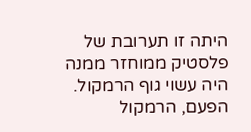היתה זו תערובת של פלסטיק ממוחזר ממנה היה עשוי גוף הרמקול. הפעם, הרמקול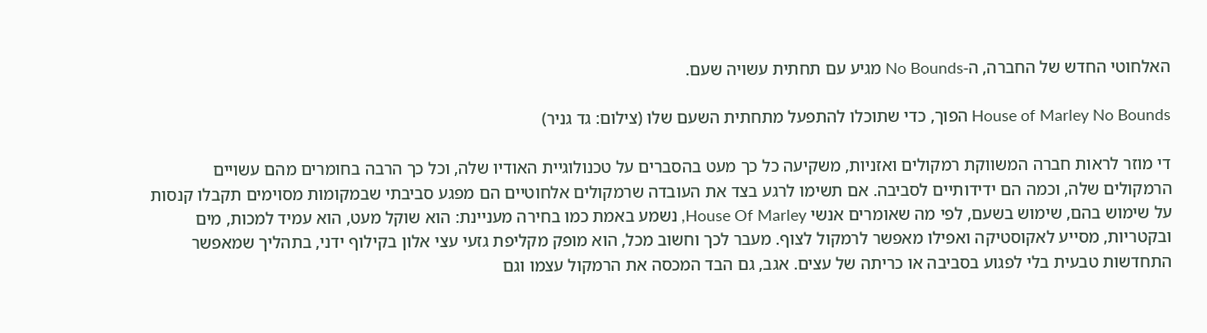האלחוטי החדש של החברה, ה-No Bounds מגיע עם תחתית עשויה שעם.

House of Marley No Bounds הפוך, כדי שתוכלו להתפעל מתחתית השעם שלו (צילום: גד גניר)

די מוזר לראות חברה המשווקת רמקולים ואזניות, משקיעה כל כך מעט בהסברים על טכנולוגיית האודיו שלה, וכל כך הרבה בחומרים מהם עשויים הרמקולים שלה, וכמה הם ידידותיים לסביבה. אם תשימו לרגע בצד את העובדה שרמקולים אלחוטיים הם מפגע סביבתי שבמקומות מסוימים תקבלו קנסות על שימוש בהם, שימוש בשעם, לפי מה שאומרים אנשי House Of Marley, נשמע באמת כמו בחירה מעניינת: הוא שוקל מעט, הוא עמיד למכות, מים ובקטריות, מסייע לאקוסטיקה ואפילו מאפשר לרמקול לצוף. מעבר לכך וחשוב מכל, הוא מופק מקליפת גזעי עצי אלון בקילוף ידני, בתהליך שמאפשר התחדשות טבעית בלי לפגוע בסביבה או כריתה של עצים. אגב, גם הבד המכסה את הרמקול עצמו וגם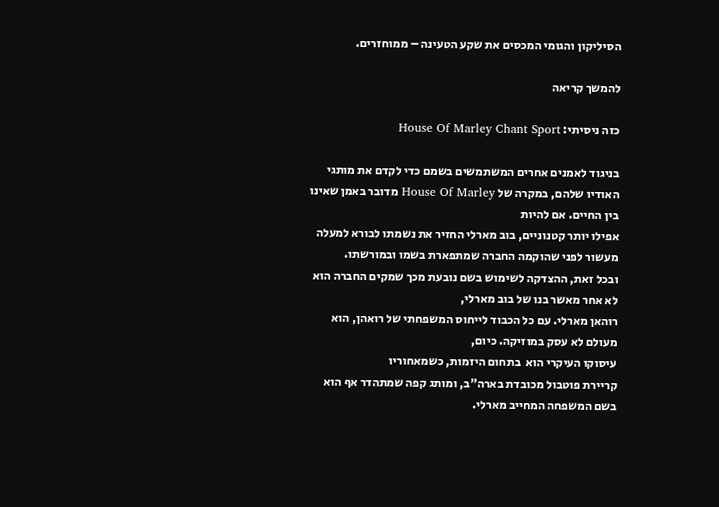הסיליקון והגומי המכסים את שקע הטעינה – ממוחזרים.

להמשך קריאה

כזה ניסיתי: House Of Marley Chant Sport

בניגוד לאמנים אחרים המשתמשים בשמם כדי לקדם את מותגי האודיו שלהם, במקרה של House Of Marley מדובר באמן שאינו בין החיים. אם להיות
אפילו יותר קטנוניים, בוב מארלי החזיר את נשמתו לבורא למעלה מעשור לפני שהוקמה החברה שמתפארת בשמו ובמורשתו.
ובכל זאת, ההצדקה לשימוש בשם נובעת מכך שמקים החברה הוא לא אחר מאשר בנו של בוב מארלי,
רוהאן מארלי. עם כל הכבוד לייחוס המשפחתי של רואהן, הוא מעולם לא עסק במוזיקה. כיום,
עיסוקו העיקרי הוא  בתחום היזמות, כשמאחוריו
קריירת פוטבול מכובדת בארה”ב, ומותג קפה שמתהדר אף הוא בשם המשפחה המחייב מארלי.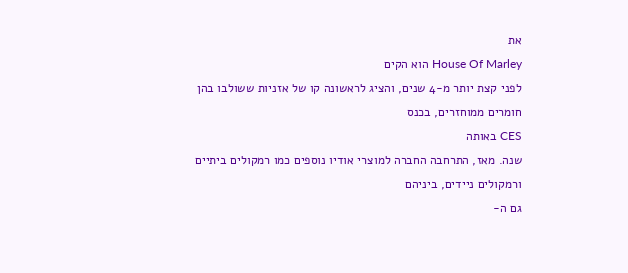את
House Of Marley הוא הקים
לפני קצת יותר מ-4 שנים, והציג לראשונה קו של אזניות ששולבו בהן חומרים ממוחזרים, בכנס
CES באותה
שנה. מאז, התרחבה החברה למוצרי אודיו נוספים כמו רמקולים ביתיים ורמקולים ניידים, ביניהם
גם ה-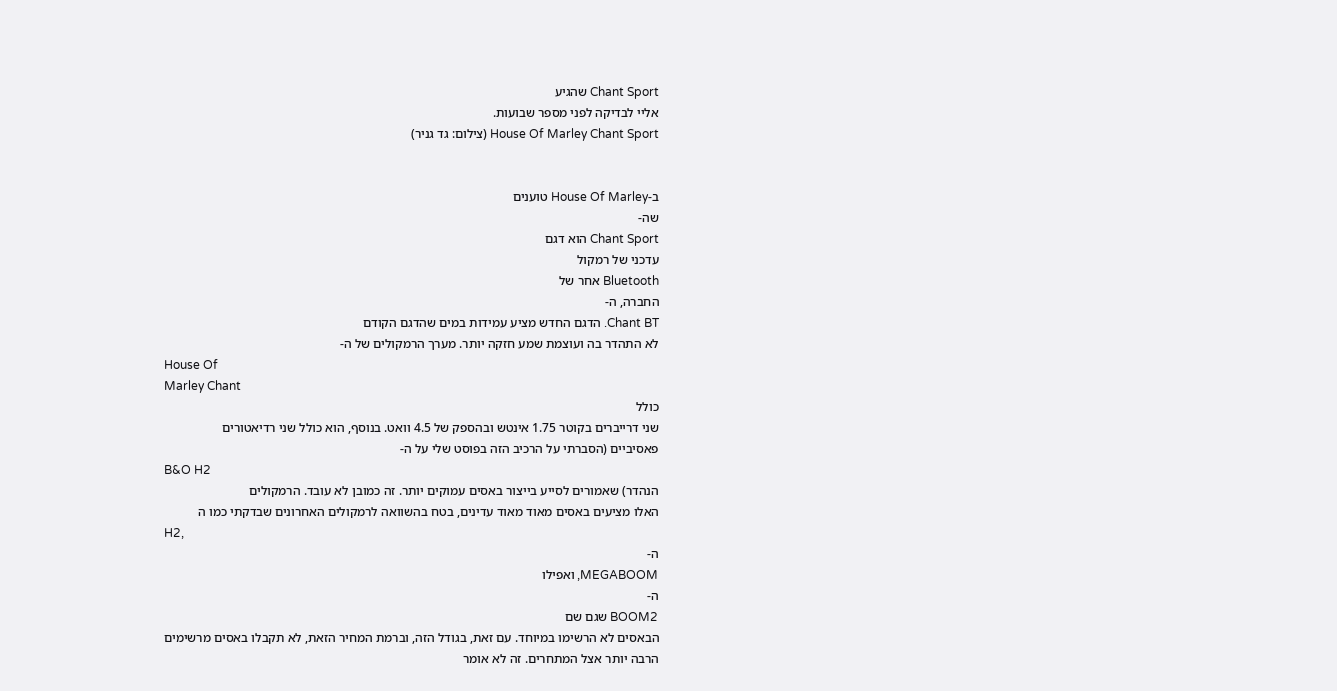Chant Sport שהגיע
אליי לבדיקה לפני מספר שבועות.
House Of Marley Chant Sport (צילום: גד גניר)


ב-House Of Marley טוענים
שה-
Chant Sport הוא דגם
עדכני של רמקול
Bluetooth אחר של
החברה, ה-
Chant BT. הדגם החדש מציע עמידות במים שהדגם הקודם
לא התהדר בה ועוצמת שמע חזקה יותר. מערך הרמקולים של ה-
House Of
Marley Chant
כולל
שני דרייברים בקוטר 1.75 אינטש ובהספק של 4.5 וואט. בנוסף, הוא כולל שני רדיאטורים
פאסיביים (הסברתי על הרכיב הזה בפוסט שלי על ה-
B&O H2
הנהדר) שאמורים לסייע בייצור באסים עמוקים יותר. זה כמובן לא עובד. הרמקולים
האלו מציעים באסים מאוד מאוד עדינים, בטח בהשוואה לרמקולים האחרונים שבדקתי כמו ה
H2,
ה-
MEGABOOM, ואפילו
ה-
BOOM2 שגם שם
הבאסים לא הרשימו במיוחד. עם זאת, בגודל הזה, וברמת המחיר הזאת, לא תקבלו באסים מרשימים
הרבה יותר אצל המתחרים. זה לא אומר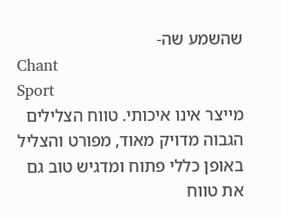שהשמע שה-
Chant
Sport
מייצר אינו איכותי. טווח הצלילים
הגבוה מדויק מאוד, מפורט והצליל באופן כללי פתוח ומדגיש טוב גם את טווח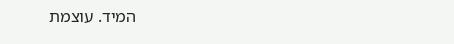המיד. עוצמת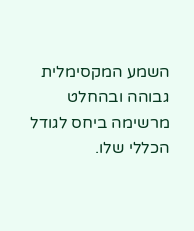השמע המקסימלית גבוהה ובהחלט מרשימה ביחס לגודל הכללי שלו.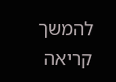להמשך קריאה